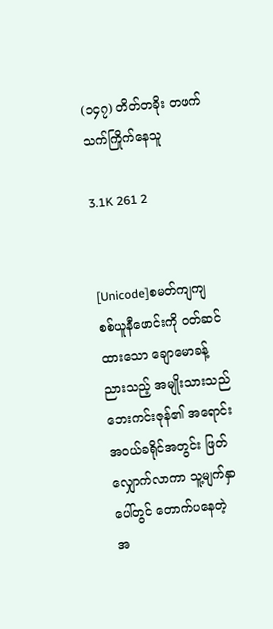(၁၄၇) တိတ်တခိုး တဖက်သက်ကြိုက်နေသူ

3.1K 261 2


[Unicode]စမတ်ကျကျ စစ်ယူနီဖောင်းကို ဝတ်ဆင်ထားသော ချောမောခန့်ညားသည့် အမျိုးသားသည် ဘေးကင်းဇုန်၏ အရောင်းအဝယ်ခရိုင်အတွင်း ဖြတ်လျှောက်လာကာ သူ့မျက်နှာပေါ်တွင် တောက်ပနေတဲ့ အ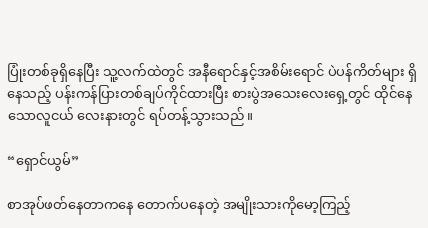ပြုံးတစ်ခုရှိနေပြီး သူ့လက်ထဲတွင် အနီရောင်နှင့်အစိမ်းရောင် ပဲပန်ကိတ်များ ရှိနေသည့် ပန်းကန်ပြားတစ်ချပ်ကိုင်ထားပြီး စားပွဲအသေးလေးရှေ့တွင် ထိုင်နေသောလူငယ် လေးနားတွင် ရပ်တန့်သွားသည်။

“ရှောင်ယွမ်”

စာအုပ်ဖတ်နေတာကနေ တောက်ပနေတဲ့ အမျိုးသားကိုမော့ကြည့်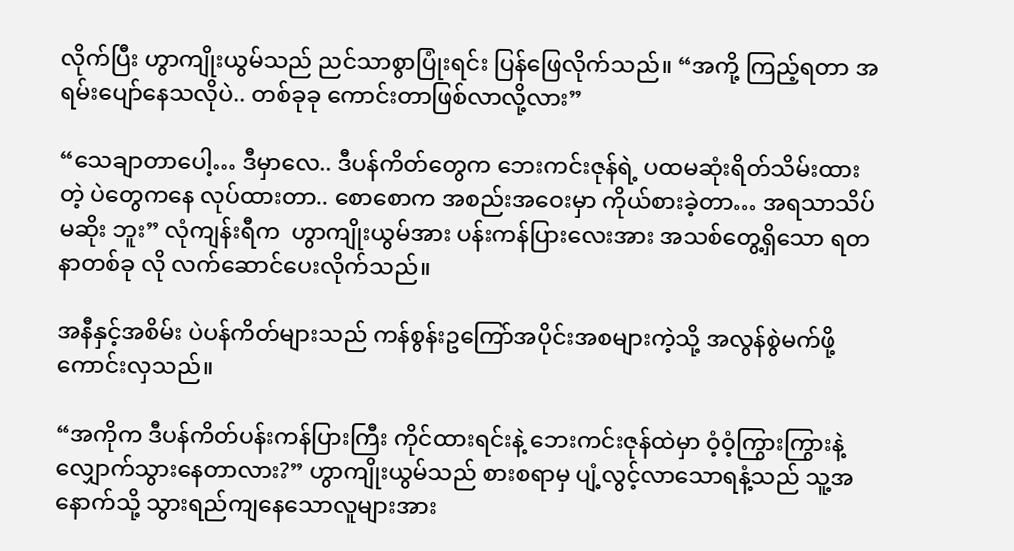လိုက်ပြီး ဟွာကျိုးယွမ်သည် ညင်သာစွာပြုံးရင်း ပြန်ဖြေလိုက်သည်။ “အကို့ ကြည့်ရတာ အရမ်းပျော်နေသလိုပဲ.. တစ်ခုခု ကောင်းတာဖြစ်လာလို့လား”

“သေချာတာပေါ့… ဒီမှာလေ.. ဒီပန်ကိတ်တွေက ဘေးကင်းဇုန်ရဲ့ ပထမဆုံးရိတ်သိမ်းထားတဲ့ ပဲတွေကနေ လုပ်ထားတာ.. စောစောက အစည်းအဝေးမှာ ကိုယ်စားခဲ့တာ… အရသာသိပ်မဆိုး ဘူး” လုံကျန်းရီက  ဟွာကျိုးယွမ်အား ပန်းကန်ပြားလေးအား အသစ်တွေ့ရှိသော ရတနာတစ်ခု လို လက်ဆောင်ပေးလိုက်သည်။

အနီနှင့်အစိမ်း ပဲပန်ကိတ်များသည် ကန်စွန်းဥကြော်အပိုင်းအစများကဲ့သို့ အလွန်စွဲမက်ဖို့ ကောင်းလှသည်။

“အကိုက ဒီပန်ကိတ်ပန်းကန်ပြားကြီး ကိုင်ထားရင်းနဲ့ ဘေးကင်းဇုန်ထဲမှာ ဝံ့ဝံ့ကြွားကြွားနဲ့ လျှောက်သွားနေတာလား?” ဟွာကျိုးယွမ်သည် စားစရာမှ ပျံ့လွင့်လာသောရနံ့သည် သူ့အ နောက်သို့ သွားရည်ကျနေသောလူများအား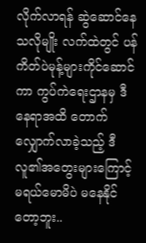လိုက်လာရန် ဆွဲဆောင်နေသလိုမျိုး လက်ထဲတွင် ပန်ကိတ်ပဲမုန့်များကိုင်ဆောင်ကာ ကွပ်ကဲရေးဌာနမှ ဒီနေရာအထိ တောက်လျှောက်လာခဲ့သည့် ဒီလူ၏အတွေးများကြောင့် မရယ်မောမိပဲ မနေနိုင်တော့ဘူး..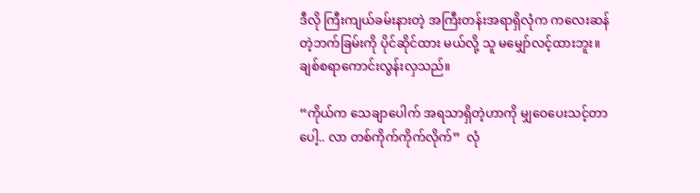ဒီလို ကြီးကျယ်ခမ်းနားတဲ့ အကြီးတန်းအရာရှိလုံက ကလေးဆန်တဲ့ဘက်ခြမ်းကို ပိုင်ဆိုင်ထား မယ်လို့ သူ မမျှော်လင့်ထားဘူး။ ချစ်စရာကောင်းလွန်းလှသည်။

“ကိုယ်က သေချာပေါက် အရသာရှိတဲ့ဟာကို မျှဝေပေးသင့်တာပေါ့.. လာ တစ်ကိုက်ကိုက်လိုက်”  လုံ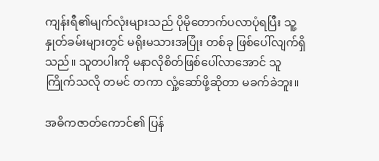ကျန်းရီ၏မျက်လုံးများသည် ပိုမိုတောက်ပလာပုံရပြီး သူ့နှုတ်ခမ်းများတွင် မရိုးမသားအပြုံး တစ်ခု ဖြစ်ပေါ်လျက်ရှိသည်။ သူတပါးကို မနာလိုစိတ်ဖြစ်ပေါ်လာအောင် သူကြိုက်သလို တမင် တကာ လှုံ့ဆော်ဖို့ဆိုတာ မခက်ခဲဘူး။

အဓိကဇာတ်ကောင်၏ ပြန်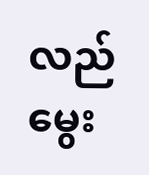လည်မွေး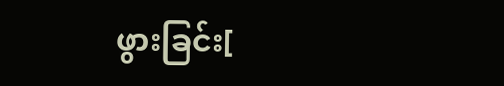ဖွားခြင်း[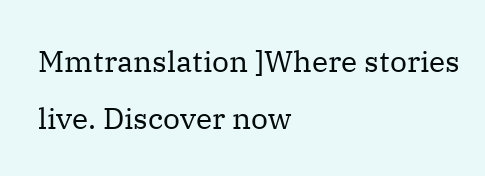Mmtranslation ]Where stories live. Discover now